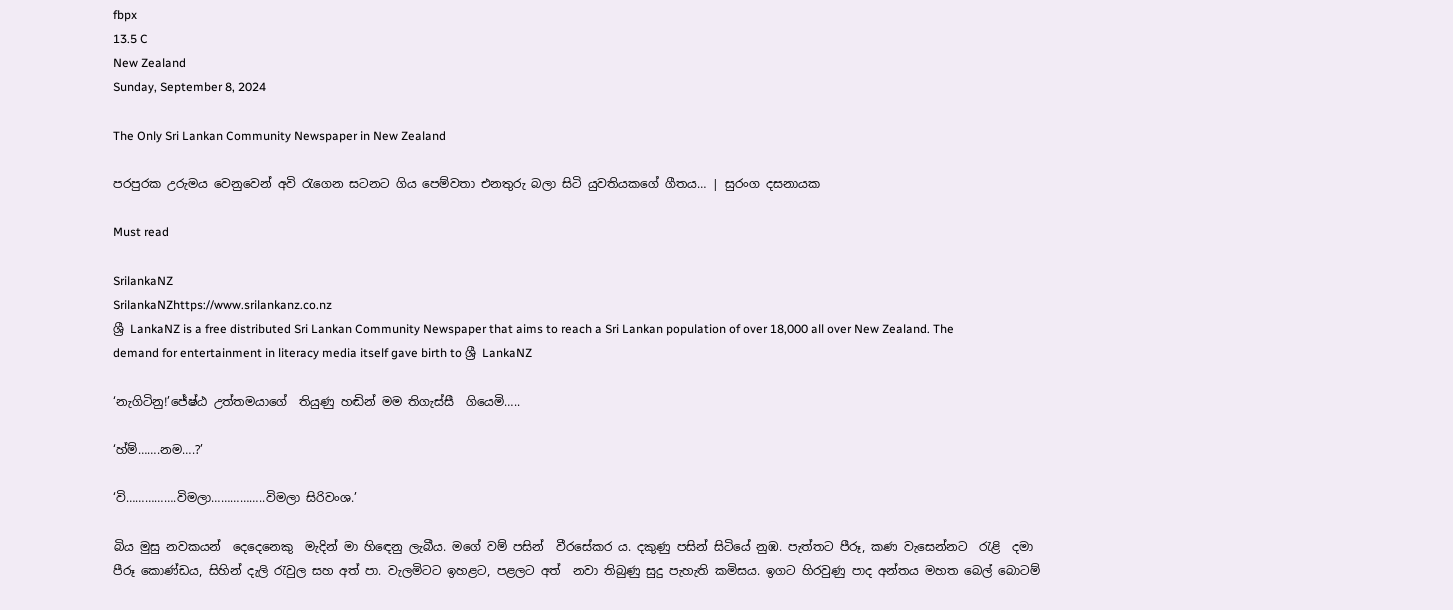fbpx
13.5 C
New Zealand
Sunday, September 8, 2024

The Only Sri Lankan Community Newspaper in New Zealand

පරපුරක උරුමය වෙනුවෙන් අවි රැගෙන සටනට ගිය පෙම්වතා එනතුරු බලා සිටි යුවතියකගේ ගීතය… | සුරංග දසනායක

Must read

SrilankaNZ
SrilankaNZhttps://www.srilankanz.co.nz
ශ්‍රී LankaNZ is a free distributed Sri Lankan Community Newspaper that aims to reach a Sri Lankan population of over 18,000 all over New Zealand. The demand for entertainment in literacy media itself gave birth to ශ්‍රී LankaNZ

‘නැගිටිනු!’ජේෂ්ඨ උත්තමයාගේ  තියුණු හඬින් මම තිගැස්සී  ගියෙමි…..

‘හ්ම්…….නම….?’

‘වි…………….විමලා……………..විමලා සිරිවංශ.’

බිය මුසු නවකයන්  දෙදෙනෙකු  මැදින් මා හිඳෙනු ලැබීය. මගේ වම් පසින්  වීරසේකර ය. දකුණු පසින් සිටියේ නුඹ. පැත්තට පීරූ, කණ වැසෙන්නට  රැළි  දමා පීරූ කොණ්ඩය, සිහින් දැලි රැවුල සහ අත් පා. වැලමිටට ඉහළට, පළලට අත්  නවා තිබුණු සුදු පැහැති කමිසය. ඉගට හිරවුණු පාද අන්තය මහත බෙල් බොටම්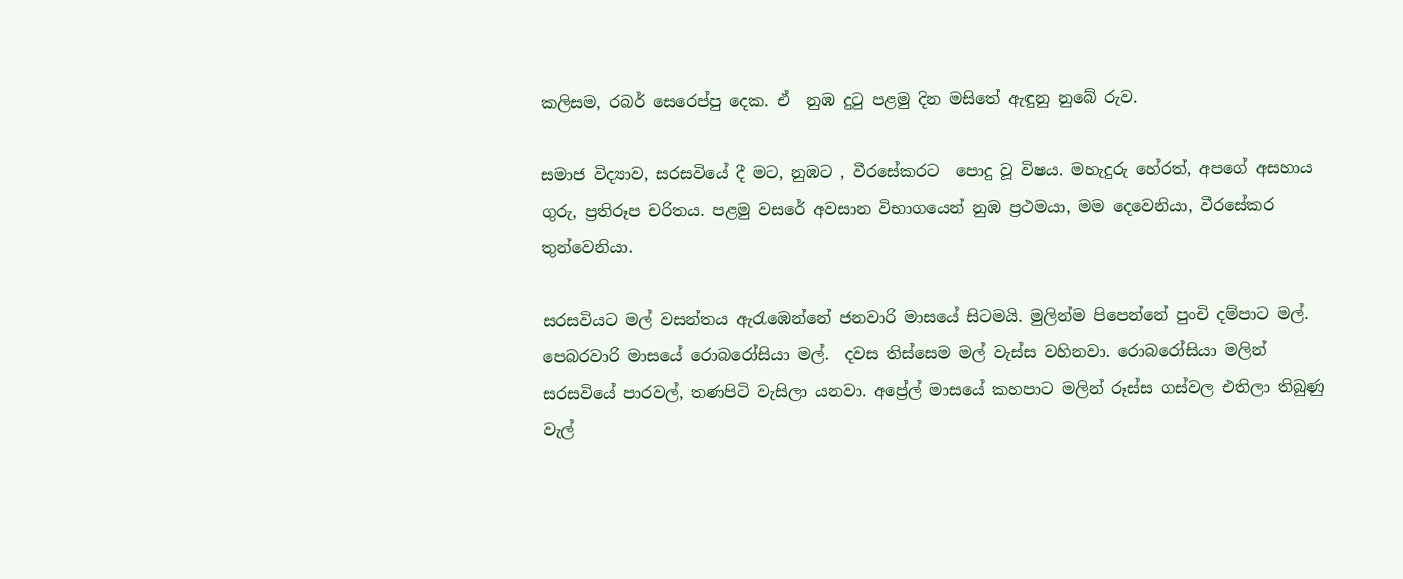කලිසම, රබර් සෙරෙප්පු දෙක. ඒ  නුඹ දුටු පළමු දින මසිතේ ඇඳුනු නුබේ රුව.

සමාජ විද්‍යාව, සරසවියේ දී මට, නුඹට , වීරසේකරට  පොදු වූ විෂය. මහැදුරු හේරත්, අපගේ අසහාය ගුරු, ප්‍රතිරූප චරිතය. පළමු වසරේ අවසාන විභාගයෙන් නුඹ ප්‍රථමයා, මම දෙවෙනියා, වීරසේකර තුන්වෙනියා.

සරසවියට මල් වසන්තය ඇරැඹෙන්නේ ජනවාරි මාසයේ සිටමයි. මුලින්ම පිපෙන්නේ පුංචි දම්පාට මල්. පෙබරවාරි මාසයේ රොබරෝසියා මල්.  දවස තිස්සෙම මල් වැස්ස වහිනවා. රොබරෝසියා මලින් සරසවියේ පාරවල්, තණපිටි වැසිලා යනවා. අප්‍රේල් මාසයේ කහපාට මලින් රූස්ස ගස්වල එතිලා තිබුණු වැල්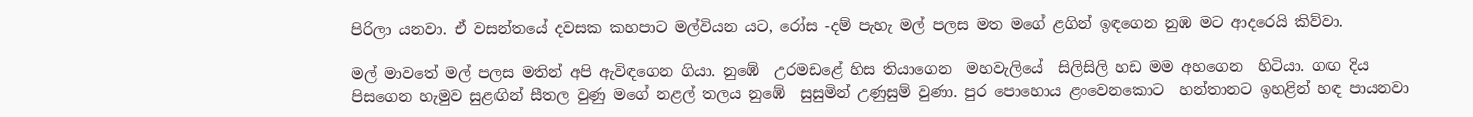පිරිලා යනවා. ඒ වසන්තයේ දවසක කහපාට මල්වියන යට, රෝස -දම් පැහැ මල් පලස මත මගේ ළගින් ඉඳගෙන නුඹ මට ආදරෙයි කිව්වා.

මල් මාවතේ මල් පලස මතින් අපි ඇවිඳගෙන ගියා. නුඹේ  උරමඩළේ හිස තියාගෙන  මහවැලියේ  සිලිසිලි හඩ මම අහගෙන  හිටියා. ගඟ දිය පිසගෙන හැමුව සුළඟින් සීතල වුණු මගේ නළල් තලය නුඹේ  සුසුමින් උණුසුම් වුණා. පුර පොහොය ළංවෙනකොට  හන්තානට ඉහළින් හඳ පායනවා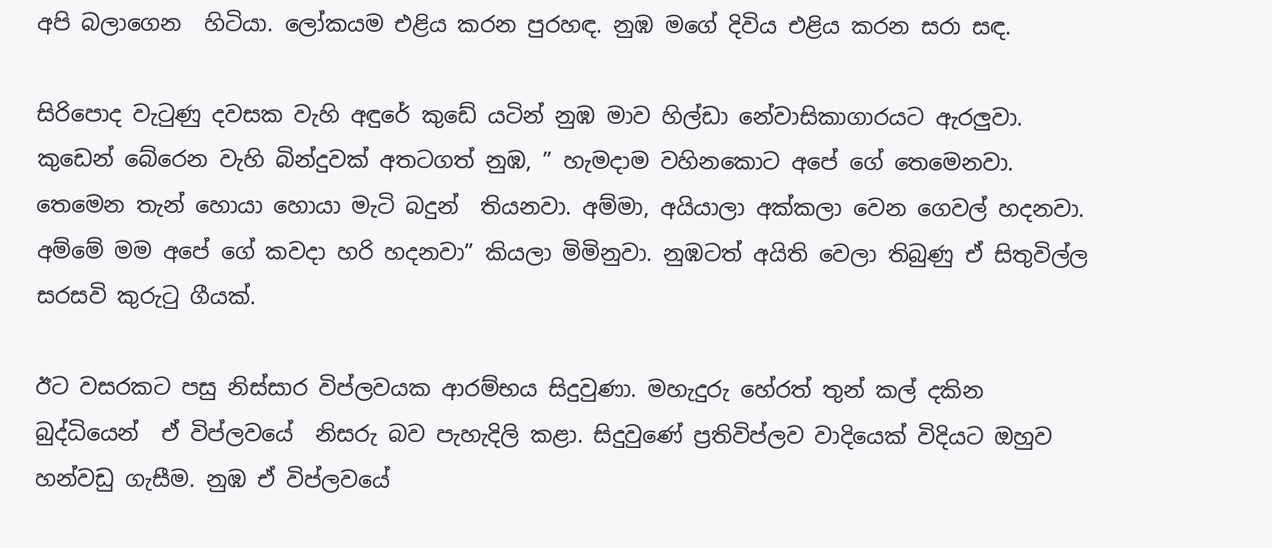අපි බලාගෙන  හිටියා. ලෝකයම එළිය කරන පුරහඳ. නුඹ මගේ දිවිය එළිය කරන සරා සඳ.

සිරිපොද වැටුණු දවසක වැහි අඳුරේ කුඩේ යටින් නුඹ මාව හිල්ඩා නේවාසිකාගාරයට ඇරලුවා. කුඩෙන් බේරෙන වැහි බින්දුවක් අතටගත් නුඹ, ” හැමදාම වහිනකොට අපේ ගේ තෙමෙනවා. තෙමෙන තැන් හොයා හොයා මැටි බදුන්  තියනවා. අම්මා, අයියාලා අක්කලා වෙන ගෙවල් හදනවා. අම්මේ මම අපේ ගේ කවදා හරි හදනවා” කියලා මිමිනුවා. නුඹටත් අයිති වෙලා තිබුණු ඒ සිතුවිල්ල සරසවි කුරුටු ගීයක්.

ඊට වසරකට පසු නිස්සාර විප්ලවයක ආරම්භය සිදුවුණා. මහැදුරු හේරත් තුන් කල් දකින  බුද්ධියෙන්  ඒ විප්ලවයේ  නිසරු බව පැහැදිලි කළා. සිදුවුණේ ප්‍රතිවිප්ලව වාදියෙක් විදියට ඔහුව හන්වඩු ගැසීම. නුඹ ඒ විප්ලවයේ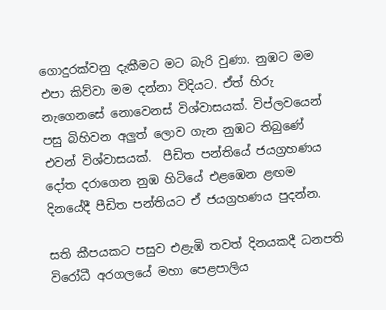ගොදුරක්වනු දැකීමට මට බැරි වුණා. නුඹට මම එපා කිව්වා මම දන්නා විදියට. ඒත් හිරු නැගෙනසේ නොවෙනස් විශ්වාසයක්. විප්ලවයෙන් පසු බිහිවන අලුත් ලොව ගැන නුඹට තිබුණේ එවන් විශ්වාසයක්.  පීඩිත පන්තියේ ජයග්‍රහණය දෝත දරාගෙන නුඹ හිටියේ එළඹෙන ළඟම දිනයේදී පීඩිත පන්තියට ඒ ජයග්‍රහණය පුදන්න.

සති කීපයකට පසුව එළැඹි තවත් දිනයකදී ධනපති  විරෝධී අරගලයේ මහා පෙළපාලිය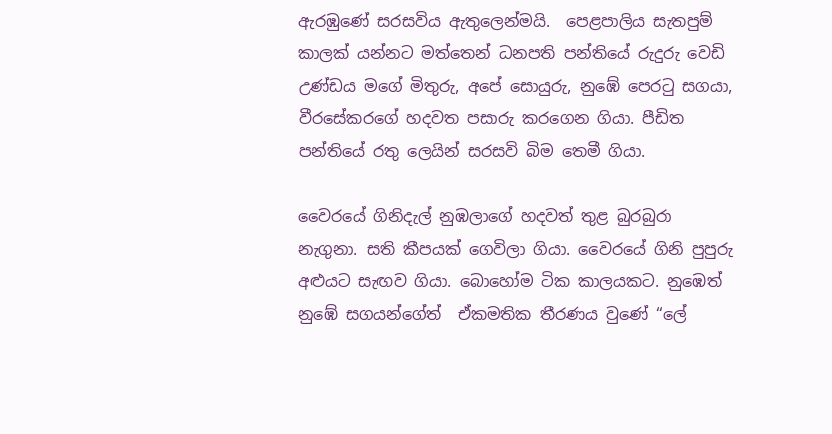ඇරඹුණේ සරසවිය ඇතුලෙන්මයි.  පෙළපාලිය සැතපුම් කාලක් යන්නට මත්තෙන් ධනපති පන්තියේ රුදුරු වෙඩි උණ්ඩය මගේ මිතුරු, අපේ සොයුරු, නුඹේ පෙරටු සගයා, වීරසේකරගේ හදවත පසාරු කරගෙන ගියා. පීඩිත පන්තියේ රතු ලෙයින් සරසවි බිම තෙමී ගියා.

වෛරයේ ගිනිදැල් නුඹලාගේ හදවත් තුළ බුරබුරා නැගුනා. සති කීපයක් ගෙවිලා ගියා. වෛරයේ ගිනි පුපුරු  අළුයට සැඟව ගියා. බොහෝම ටික කාලයකට. නුඹෙත් නුඹේ සගයන්ගේත්  ඒකමතික තීරණය වුණේ “ලේ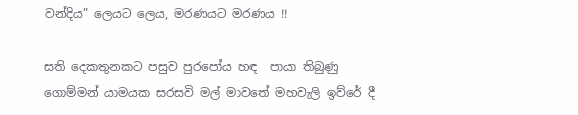වන්දිය” ලෙයට ලෙය, මරණයට මරණය !!

සති දෙකතුනකට පසුව පුරපෝය හඳ  පායා තිබුණු ගොම්මන් යාමයක සරසවි මල් මාවතේ මහවැලි ඉව්රේ දී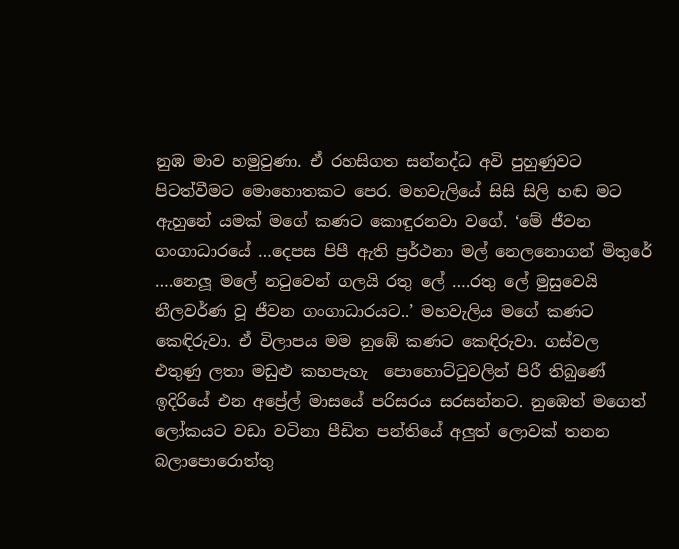නුඹ මාව හමුවුණා. ඒ රහසිගත සන්නද්ධ අවි පුහුණුවට පිටත්වීමට මොහොතකට පෙර. මහවැලියේ සිසි සිලි හඬ මට ඇහුනේ යමක් මගේ කණට කොඳුරනවා වගේ. ‘මේ ජීවන ගංගාධාරයේ …දෙපස පිපී ඇති ප්‍රර්ථනා මල් නෙලනොගන් මිතුරේ ….නෙලූ මලේ නටුවෙන් ගලයි රතු ලේ ….රතු ලේ මුසුවෙයි නීලවර්ණ වූ ජීවන ගංගාධාරයට..’ මහවැලිය මගේ කණට කෙඳිරුවා. ඒ විලාපය මම නුඹේ කණට කෙඳිරුවා. ගස්වල එතුණු ලතා මඩුළු කහපැහැ  පොහොට්ටුවලින් පිරී තිබුණේ ඉදිරියේ එන අප්‍රේල් මාසයේ පරිසරය සරසන්නට. නුඹෙත් මගෙත් ලෝකයට වඩා වටිනා පීඩිත පන්තියේ අලුත් ලොවක් තනන බලාපොරොත්තු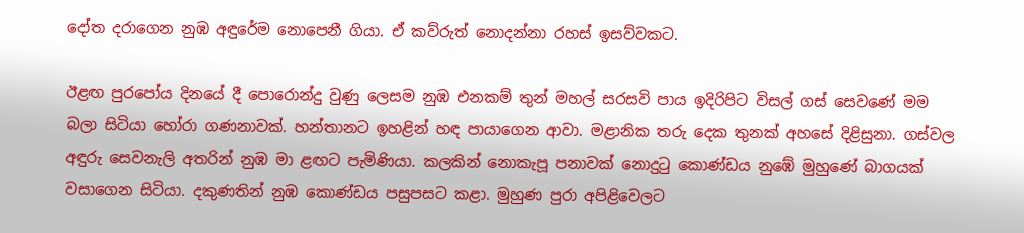දෝත දරාගෙන නුඹ අඳුරේම නොපෙනී ගියා. ඒ කව්රුත් නොදන්නා රහස් ඉසව්වකට.

ඊළඟ පුරපෝය දිනයේ දී පොරොන්දු වුණු ලෙසම නුඹ එනකම් තුන් මහල් සරසවි පාය ඉදිරිපිට විසල් ගස් සෙවණේ මම බලා සිටියා හෝරා ගණනාවක්. හන්තානට ඉහළින් හඳ පායාගෙන ආවා. මළානික තරු දෙක තුනක් අහසේ දිළිසුනා. ගස්වල අඳුරු සෙවනැලි අතරින් නුඹ මා ළඟට පැමිණියා. කලකින් නොකැපූ පනාවක් නොදුටු කොණ්ඩය නුඹේ මුහුණේ බාගයක් වසාගෙන සිටියා. දකුණතින් නුඹ කොණ්ඩය පසුපසට කළා. මුහුණ පුරා අපිළිවෙලට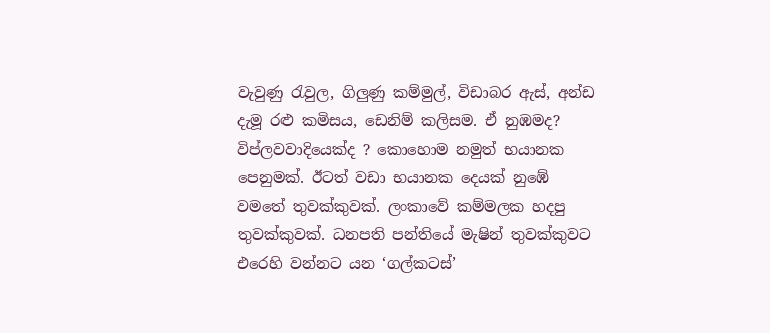වැවුණු රැවුල, ගිලුණු කම්මුල්, විඩාබර ඇස්, අන්ඩ දැමූ රළු කමිසය, ඩෙනිම් කලිසම. ඒ නුඹමද? විප්ලවවාදියෙක්ද ? කොහොම නමුත් භයානක පෙනුමක්. ඊටත් වඩා භයානක දෙයක් නුඹේ වමතේ තුවක්කුවක්. ලංකාවේ කම්මලක හදපු තුවක්කුවක්. ධනපති පන්තියේ මැෂින් තුවක්කුවට එරෙහි වන්නට යන ‘ගල්කටස්’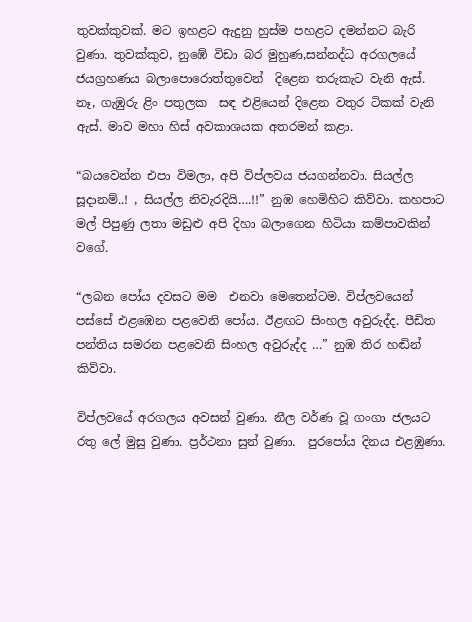තුවක්කුවක්. මට ඉහළට ඇදුනු හුස්ම පහළට දමන්නට බැරි වුණා. තුවක්කුව, නුඹේ විඩා බර මුහුණ,සන්නද්ධ අරගලයේ ජයග්‍රහණය බලාපොරොත්තුවෙන්  දිළෙන තරුකැට වැනි ඇස්. නෑ, ගැඹුරු ළිං පතුලක  සඳ එළියෙන් දිළෙන වතුර ටිකක් වැනි ඇස්. මාව මහා හිස් අවකාශයක අතරමන් කළා.

“බයවෙන්න එපා විමලා, අපි විප්ලවය ජයගන්නවා. සියල්ල සූදානම්..! , සියල්ල නිවැරදියි….!!” නුඹ හෙමිහිට කිව්වා. කහපාට මල් පිපුණු ලතා මඩුළු අපි දිහා බලාගෙන හිටියා කම්පාවකින් වගේ.

“ලබන පෝය දවසට මම  එනවා මෙතෙන්ටම. විප්ලවයෙන් පස්සේ එළඹෙන පළවෙනි පෝය. ඊළඟට සිංහල අවුරුද්ද. පීඩිත පන්තිය සමරන පළවෙනි සිංහල අවුරුද්ද …” නුඹ තිර හඬින් කිව්වා.

විප්ලවයේ අරගලය අවසන් වුණා. නීල වර්ණ වූ ගංගා ජලයට රතු ලේ මුසු වුණා. ප්‍රර්ථනා සුන් වුණා.  පුරපෝය දිනය එළඹුණා.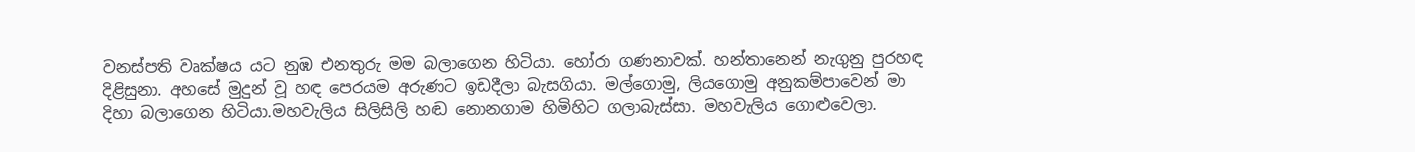වනස්පති වෘක්ෂය යට නුඹ එනතුරු මම බලාගෙන හිටියා. හෝරා ගණනාවක්. හන්තානෙන් නැගුනු පුරහඳ දිළිසුනා. අහසේ මුදුන් වූ හඳ පෙරයම අරුණට ඉඩදීලා බැසගියා. මල්ගොමු, ලියගොමු අනුකම්පාවෙන් මා දිහා බලාගෙන හිටියා.මහවැලිය සිලිසිලි හඬ නොනගාම හිමිහිට ගලාබැස්සා. මහවැලිය ගොළුවෙලා.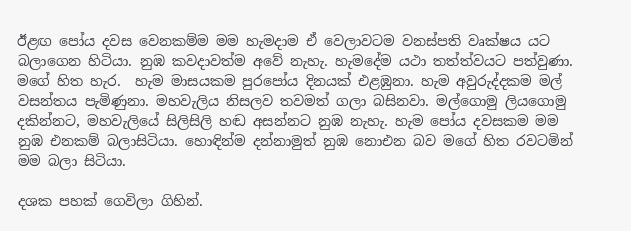ඊළඟ පෝය දවස වෙනකම්ම මම හැමදාම ඒ වෙලාවටම වනස්පති වෘක්ෂය යට බලාගෙන හිටියා. නුඹ කවදාවත්ම අවේ නැහැ. හැමදේම යථා තත්ත්වයට පත්වුණා. මගේ හිත හැර.  හැම මාසයකම පුරපෝය දිනයක් එළඹුනා. හැම අවුරුද්දකම මල් වසන්තය පැමිණුනා. මහවැලිය නිසලව තවමත් ගලා බසිනවා. මල්ගොමු ලියගොමු දකින්නට, මහවැලියේ සිලිසිලි හඬ අසන්නට නුඹ නැහැ. හැම පෝය දවසකම මම නුඹ එනකම් බලාසිටියා. හොඳින්ම දන්නාමුත් නුඹ නොඑන බව මගේ හිත රවටමින් මම බලා සිටියා.

දශක පහක් ගෙවිලා ගිහින්.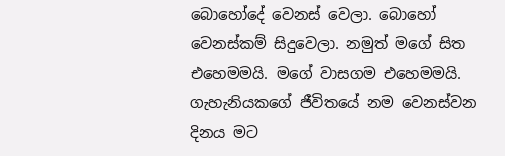බොහෝදේ වෙනස් වෙලා. බොහෝ වෙනස්කම් සිදුවෙලා. නමුත් මගේ සිත එහෙමමයි. මගේ වාසගම එහෙමමයි.  ගැහැනියකගේ ජීවිතයේ නම වෙනස්වන දිනය මට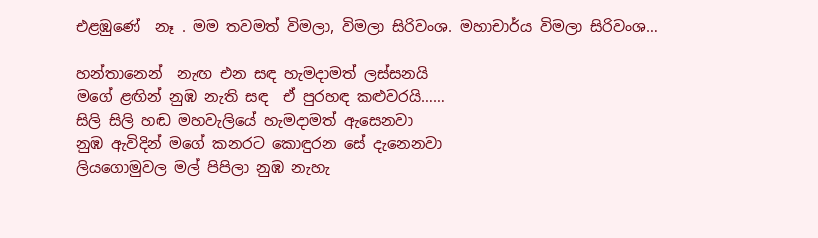එළඹුණේ  නෑ . මම තවමත් විමලා, විමලා සිරිවංශ. මහාචාර්ය විමලා සිරිවංශ…

හන්තානෙන්  නැඟ එන සඳ හැමදාමත් ලස්සනයි
මගේ ළඟින් නුඹ නැති සඳ  ඒ පුරහඳ කළුවරයි……
සිලි සිලි හඬ මහවැලියේ හැමදාමත් ඇසෙනවා
නුඹ ඇවිදින් මගේ කනරට කොඳුරන සේ දැනෙනවා
ලියගොමුවල මල් පිපිලා නුඹ නැහැ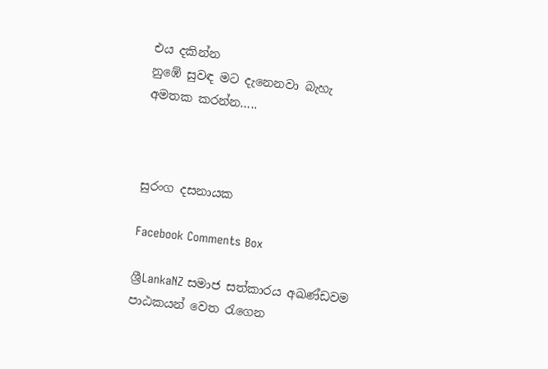එය දකින්න
නුඹේ සුවඳ මට දැනෙනවා බැහැ අමතක කරන්න…..



සුරංග දසනායක

Facebook Comments Box

ශ්‍රීLankaNZ සමාජ සත්කාරය අඛණ්ඩවම පාඨකයන් වෙත රැගෙන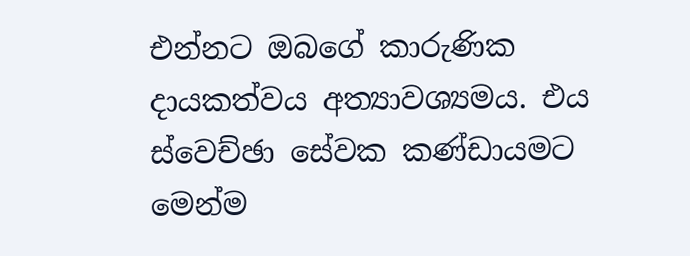එන්නට ඔබගේ කාරුණික දායකත්වය අත්‍යාවශ්‍යමය. එය ස්වෙච්ඡා සේවක කණ්ඩායමට මෙන්ම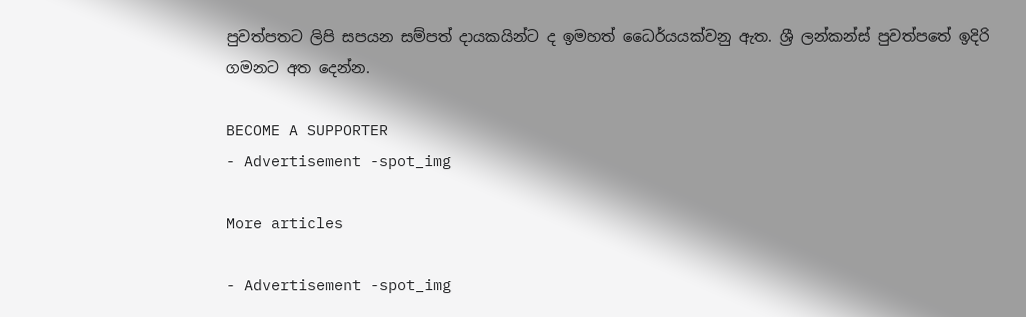පුවත්පතට ලිපි සපයන සම්පත් දායකයින්ට ද ඉමහත් ධෛර්යයක්වනු ඇත. ශ්‍රී ලන්කන්ස් පුවත්පතේ ඉදිරි ගමනට අත දෙන්න.

BECOME A SUPPORTER
- Advertisement -spot_img

More articles

- Advertisement -spot_img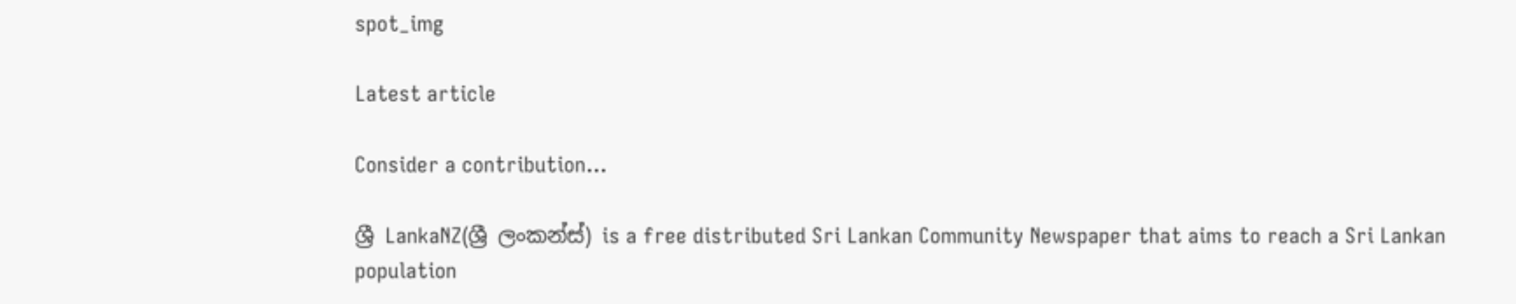spot_img

Latest article

Consider a contribution…

ශ්‍රී LankaNZ(ශ්‍රී ලංකන්ස්) is a free distributed Sri Lankan Community Newspaper that aims to reach a Sri Lankan population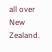all over New Zealand.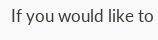If you would like to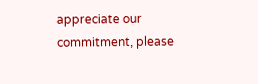appreciate our commitment, please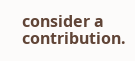consider a contribution.